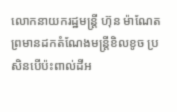លោកនាយករដ្ឋមន្ត្រី ហ៊ុន ម៉ាណែត ព្រមានដកតំណែងមន្ត្រីខិលខូច ប្រសិនបើប៉ះពាល់ដីអ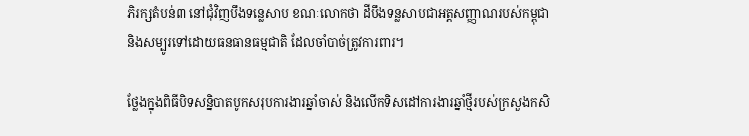ភិរក្សតំបន់៣ នៅជុំវិញបឹងទន្លេសាប ខណៈលោកថា ដីបឹងទន្លសាបជាអត្តសញ្ញាណរបស់កម្ពុជា និងសម្បូរទៅដោយធនធានធម្មជាតិ ដែលចាំបាច់ត្រូវការពារ។

ថ្លែងក្នុងពិធីបិទសន្និបាតបូកសរុបការងារឆ្នាំចាស់ និងលើកទិសដៅការងារឆ្នាំថ្មីរបស់ក្រសួងកសិ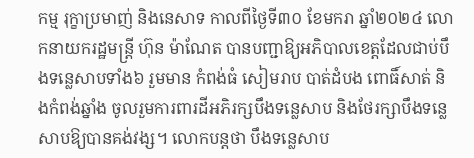កម្ម រុក្ខាប្រមាញ់ និងនេសាទ កាលពីថ្ងៃទី៣០ ខែមករា ឆ្នាំ២០២៤ លោកនាយករដ្ឋមន្ត្រី ហ៊ុន ម៉ាណែត បានបញ្ជាឱ្យអភិបាលខេត្តដែលជាប់បឹងទន្លេសាបទាំង៦ រួមមាន កំពង់ធំ សៀមរាប បាត់ដំបង ពោធិ៍សាត់ និងកំពង់ឆ្នាំង ចូលរួមការពារដីអភិរក្សបឹងទន្លេសាប និងថែរក្សាបឹងទន្លេសាបឱ្យបានគង់វង្ស។ លោកបន្តថា បឹងទន្លេសាប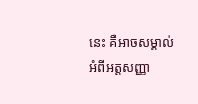នេះ គឺអាចសម្គាល់អំពីអត្តសញ្ញា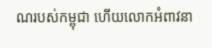ណរបស់កម្ពុជា ហើយលោកអំពាវនា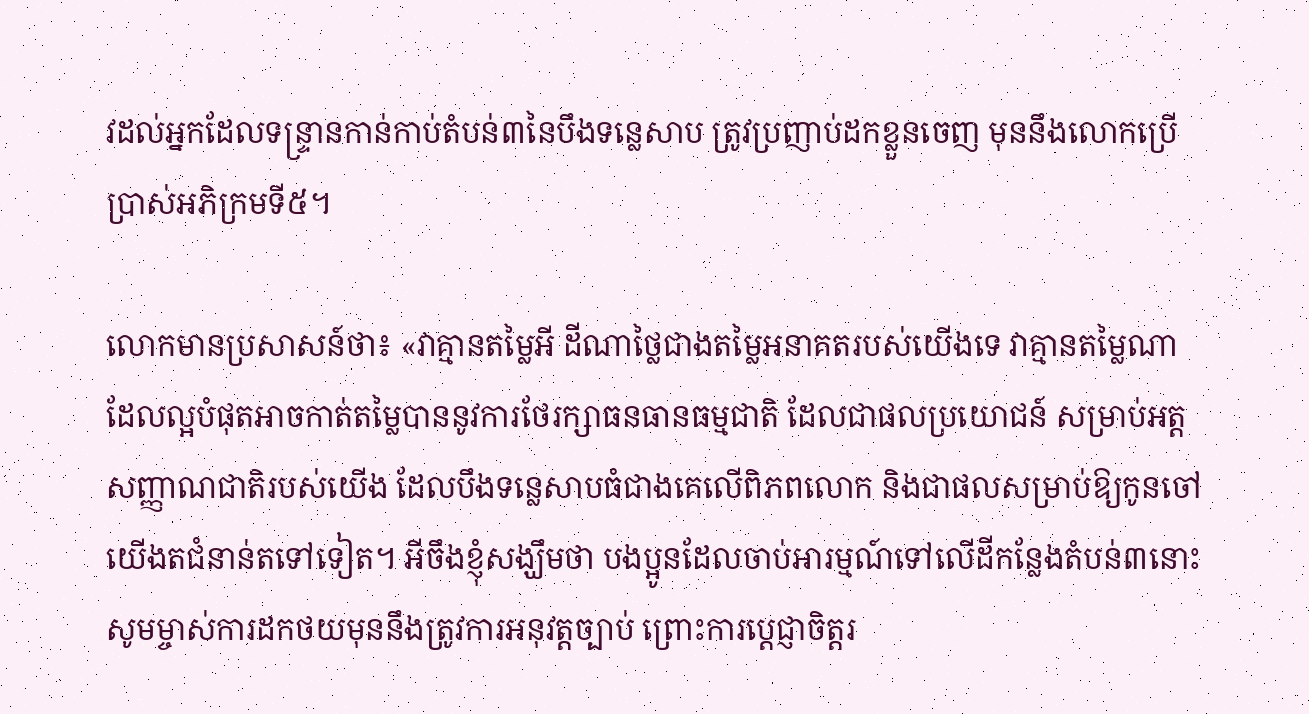វដល់អ្នកដែលទន្ទ្រានកាន់កាប់តំបន់៣នៃបឹងទន្លេសាប ត្រូវប្រញាប់ដកខ្លួនចេញ មុននឹងលោកប្រើប្រាស់អភិក្រមទី៥។

លោកមានប្រសាសន៍ថា៖ «វាគ្មានតម្លៃអី ដីណាថ្លៃជាងតម្លៃអនាគតរបស់យើងទេ វាគ្មានតម្លៃណា ដែលល្អបំផុតអាចកាត់តម្លៃបាននូវការថែរក្សាធនធានធម្មជាតិ ដែលជាផលប្រយោជន៍ សម្រាប់អត្តសញ្ញាណជាតិរបស់យើង ដែលបឹងទន្លេសាបធំជាងគេលើពិភពលោក និងជាផលសម្រាប់ឱ្យកូនចៅយើងតជំនាន់តទៅទៀត។ អីចឹងខ្ញុំសង្ឃឹមថា បងប្អូនដែលចាប់អារម្មណ៍ទៅលើដីកន្លែងតំបន់៣នោះ សូមម្ចាស់ការដកថយមុននឹងត្រូវការអនុវត្តច្បាប់ ព្រោះការប្តេជ្ញាចិត្តរ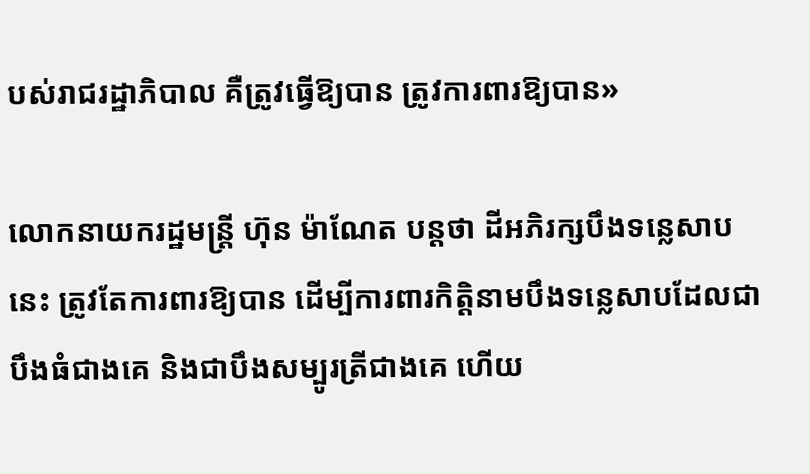បស់រាជរដ្ឋាភិបាល គឺត្រូវធ្វើឱ្យបាន ត្រូវការពារឱ្យបាន»

លោកនាយករដ្ឋមន្ត្រី ហ៊ុន ម៉ាណែត បន្តថា ដីអភិរក្សបឹងទន្លេសាបនេះ ត្រូវតែការពារឱ្យបាន ដើម្បីការពារកិត្តិនាមបឹងទន្លេសាបដែលជាបឹងធំជាងគេ និងជាបឹងសម្បូរត្រីជាងគេ ហើយ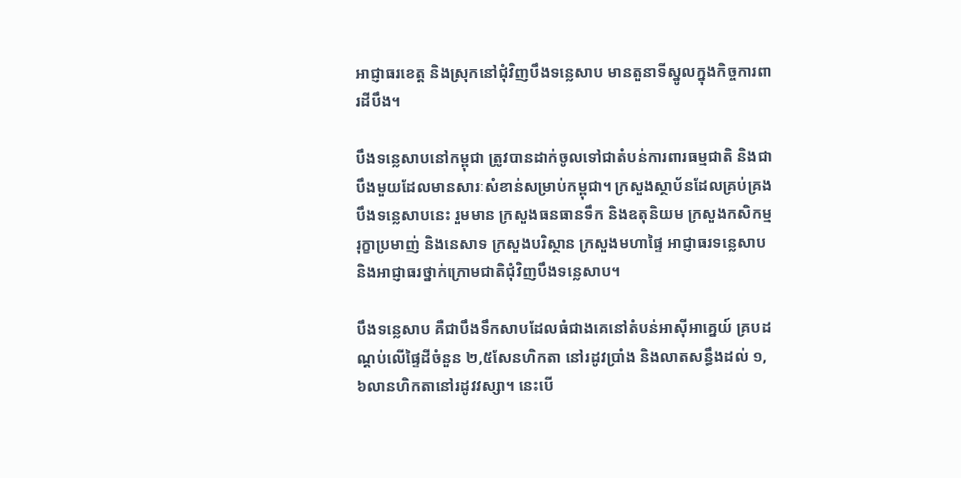អាជ្ញាធរខេត្ត និងស្រុកនៅជុំវិញបឹងទន្លេសាប មានតួនាទីស្នូលក្នុងកិច្ចការពារដីបឹង។

បឹងទន្លេសាបនៅកម្ពុជា ត្រូវបានដាក់ចូលទៅជាតំបន់ការពារធម្មជាតិ និងជាបឹងមួយដែលមានសារៈសំខាន់សម្រាប់កម្ពុជា។ ក្រសួងស្ថាប័នដែលគ្រប់គ្រងបឹងទន្លេសាបនេះ រួមមាន ក្រសួងធនធានទឹក និងឧតុនិយម ក្រសួងកសិកម្ម រុក្ខាប្រមាញ់ និងនេសាទ ក្រសួងបរិស្ថាន ក្រសួងមហាផ្ទៃ អាជ្ញាធរទន្លេសាប និងអាជ្ញាធរថ្នាក់ក្រោមជាតិជុំវិញបឹងទន្លេសាប។

បឹងទន្លេសាប គឺជាបឹងទឹកសាបដែលធំជាងគេនៅតំបន់អាស៊ីអាគ្នេយ៍ គ្របដណ្ដប់លើផ្ទៃដីចំនួន ២,៥សែនហិកតា នៅរដូវប្រាំង និងលាតសន្ធឹងដល់ ១,៦លានហិកតានៅរដូវវស្សា។ នេះបើ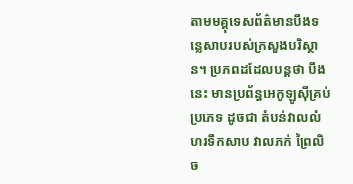តាមមគ្គុទេសព័ត៌មានបឹងទន្លេសាបរបស់ក្រសួងបរិស្ថាន។ ប្រភពដដែលបន្តថា បឹងនេះ មានប្រព័ន្ធអេកូឡូស៊ីគ្រប់ប្រភេទ ដូចជា តំបន់វាលលំហរទឹកសាប វាលភក់ ព្រៃលិច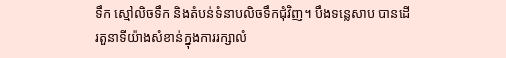ទឹក ស្មៅលិចទឹក និងតំបន់ទំនាបលិចទឹកជុំវិញ។ បឹងទន្លេសាប បានដើរតួនាទីយ៉ាងសំខាន់ក្នុងការរក្សាលំ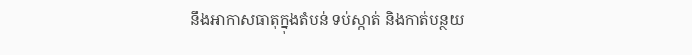នឹងអាកាសធាតុក្នុងតំបន់ ទប់ស្កាត់ និងកាត់បន្ថយ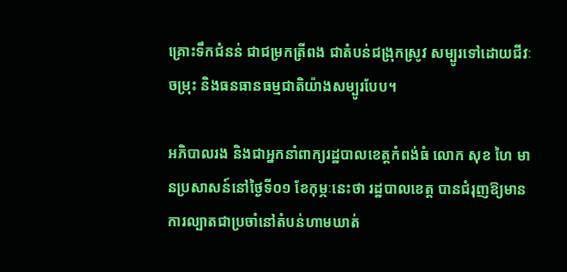គ្រោះទឹកជំនន់ ជាជម្រកត្រីពង ជាតំបន់ជង្រុកស្រូវ សម្បូរទៅដោយជីវៈចម្រុះ និងធនធានធម្មជាតិយ៉ាងសម្បូរបែប។

អភិបាលរង និងជាអ្នកនាំពាក្យរដ្ឋបាលខេត្តកំពង់ធំ លោក សុខ ហៃ មានប្រសាសន៍នៅថ្ងៃទី០១ ខែកុម្ភៈនេះថា រដ្ឋបាលខេត្ត បានជំរុញឱ្យមានការល្បាតជាប្រចាំនៅតំបន់ហាមឃាត់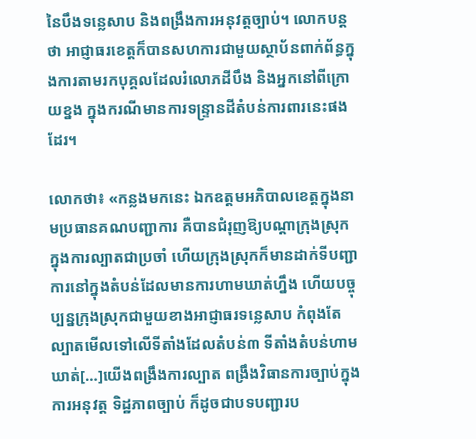នៃបឹងទន្លេសាប និងពង្រឹងការអនុវត្តច្បាប់។ លោកបន្តថា អាជ្ញាធរខេត្តក៏បានសហការជាមួយស្ថាប័នពាក់ព័ន្ធក្នុងការតាមរកបុគ្គលដែលរំលោភដីបឹង និងអ្នកនៅពីក្រោយខ្នង ក្នុងករណីមានការទន្ទ្រានដីតំបន់ការពារនេះផងដែរ។

លោកថា៖ «កន្លងមកនេះ ឯកឧត្តមអភិបាលខេត្តក្នុងនាមប្រធានគណបញ្ជាការ គឺបានជំរុញឱ្យបណ្ដាក្រុងស្រុកក្នុងការល្បាតជាប្រចាំ ហើយក្រុងស្រុកក៏មានដាក់ទីបញ្ជាការនៅក្នុងតំបន់ដែលមានការហាមឃាត់ហ្នឹង ហើយបច្ចុប្បន្នក្រុងស្រុកជាមួយខាងអាជ្ញាធរទន្លេសាប កំពុងតែល្បាតមើលទៅលើទីតាំងដែលតំបន់៣ ទីតាំងតំបន់ហាមឃាត់[…]យើងពង្រឹងការល្បាត ពង្រឹងវិធានការច្បាប់ក្នុងការអនុវត្ត ទិដ្ឋភាពច្បាប់ ក៏ដូចជាបទបញ្ជារប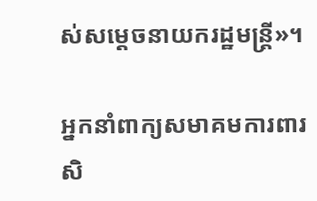ស់សម្ដេចនាយករដ្ឋមន្ត្រី»។

អ្នកនាំពាក្យសមាគមការពារសិ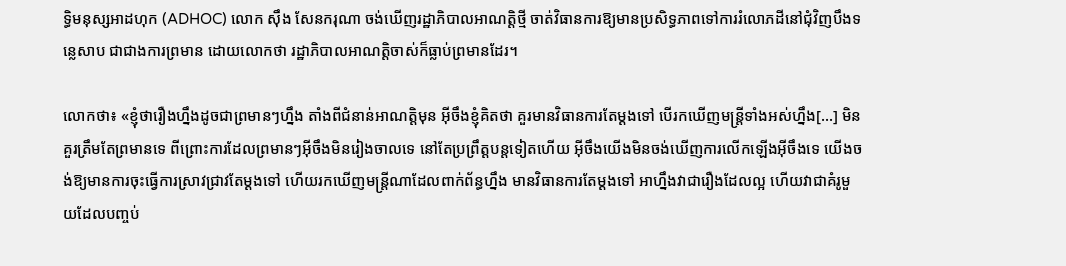ទ្ធិមនុស្សអាដហុក (ADHOC) លោក ស៊ឹង សែនករុណា ចង់ឃើញរដ្ឋាភិបាលអាណត្តិថ្មី ចាត់វិធានការឱ្យមានប្រសិទ្ធភាពទៅការរំលោភដីនៅជុំវិញបឹងទន្លេសាប ជាជាងការព្រមាន ដោយលោកថា រដ្ឋាភិបាលអាណត្តិចាស់ក៏ធ្លាប់ព្រមានដែរ។

លោកថា៖ «ខ្ញុំថារឿងហ្នឹងដូចជាព្រមានៗហ្នឹង តាំងពីជំនាន់អាណត្តិមុន អ៊ីចឹងខ្ញុំគិតថា គួរមានវិធានការតែម្ដងទៅ បើរកឃើញមន្ត្រីទាំងអស់ហ្នឹង[…] មិនគួរត្រឹមតែព្រមានទេ ពីព្រោះការដែលព្រមានៗអ៊ីចឹងមិនរៀងចាលទេ នៅតែប្រព្រឹត្តបន្ដទៀតហើយ អ៊ីចឹងយើងមិនចង់ឃើញការលើកឡើងអ៊ីចឹងទេ យើងចង់ឱ្យមានការចុះធ្វើការស្រាវជ្រាវតែម្ដងទៅ ហើយរកឃើញមន្ត្រីណាដែលពាក់ព័ន្ធហ្នឹង មានវិធានការតែម្ដងទៅ អាហ្នឹងវាជារឿងដែលល្អ ហើយវាជាគំរូមួយដែលបញ្ចប់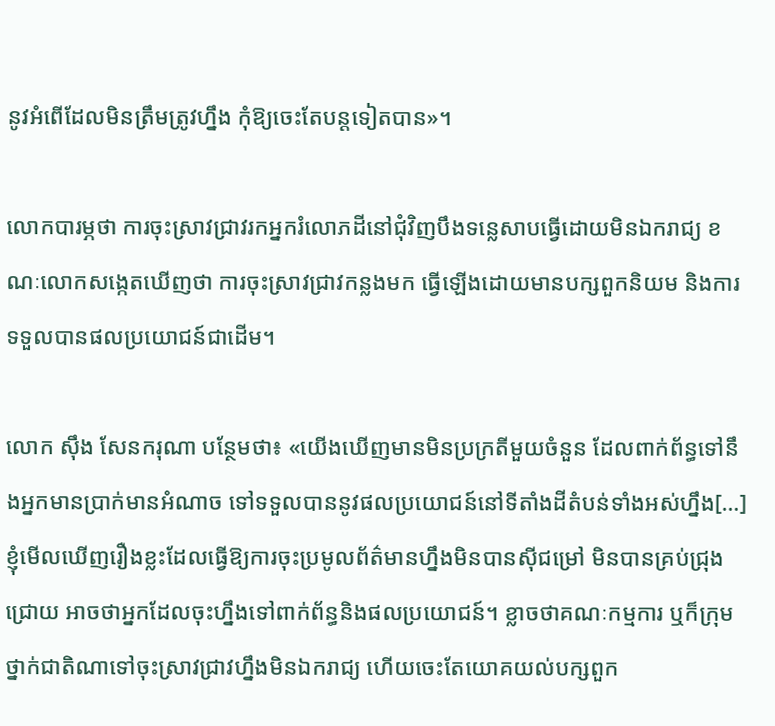នូវអំពើដែលមិនត្រឹមត្រូវហ្នឹង កុំឱ្យចេះតែបន្ដទៀតបាន»។

លោកបារម្ភថា ការចុះស្រាវជ្រាវរកអ្នករំលោភដីនៅជុំវិញបឹងទន្លេសាបធ្វើដោយមិនឯករាជ្យ ខណៈលោកសង្កេតឃើញថា ការចុះស្រាវជ្រាវកន្លងមក ធ្វើឡើងដោយមានបក្សពួកនិយម និងការទទួលបានផលប្រយោជន៍ជាដើម។

លោក ស៊ឹង សែនករុណា បន្ថែមថា៖ «យើងឃើញមានមិនប្រក្រតីមួយចំនួន ដែលពាក់ព័ន្ធទៅនឹងអ្នកមានប្រាក់មានអំណាច ទៅទទួលបាននូវផលប្រយោជន៍នៅទីតាំងដីតំបន់ទាំងអស់ហ្នឹង[…] ខ្ញុំមើលឃើញរឿងខ្លះដែលធ្វើឱ្យការចុះប្រមូលព័ត៌មានហ្នឹងមិនបានស៊ីជម្រៅ មិនបានគ្រប់ជ្រុងជ្រោយ អាចថាអ្នកដែលចុះហ្នឹងទៅពាក់ព័ន្ធនិងផលប្រយោជន៍។ ខ្លាចថាគណៈកម្មការ ឬក៏ក្រុមថ្នាក់ជាតិណាទៅចុះស្រាវជ្រាវហ្នឹងមិនឯករាជ្យ ហើយចេះតែយោគយល់បក្សពួក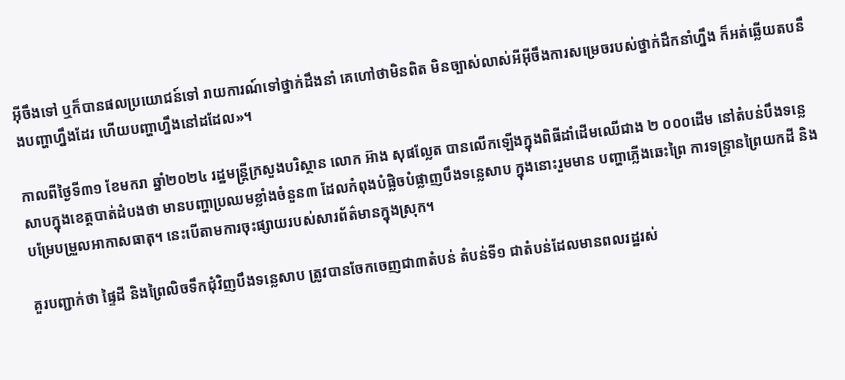អ៊ីចឹងទៅ ឬក៏បានផលប្រយោជន៍ទៅ រាយការណ៍ទៅថ្នាក់ដឹងនាំ គេហៅថាមិនពិត មិនច្បាស់លាស់អីអ៊ីចឹងការសម្រេចរបស់ថ្នាក់ដឹកនាំហ្នឹង ក៏អត់ឆ្លើយតបនឹងបញ្ហាហ្នឹងដែរ ហើយបញ្ហាហ្នឹងនៅដដែល»។

កាលពីថ្ងៃទី៣១ ខែមករា ឆ្នាំ២០២៤ រដ្ឋមន្ត្រីក្រសួងបរិស្ថាន លោក អ៊ាង សុផល្លែត បានលើកឡើងក្នុងពិធីដាំដើមឈើជាង ២ ០០០ដើម នៅតំបន់បឹងទន្លេសាបក្នុងខេត្តបាត់ដំបងថា មានបញ្ហាប្រឈមខ្លាំងចំនួន៣ ដែលកំពុងបំផ្លិចបំផ្លាញបឹងទន្លេសាប ក្នុងនោះរួមមាន បញ្ហាភ្លើងឆេះព្រៃ ការទន្ទ្រានព្រៃយកដី និងបម្រែបម្រួលអាកាសធាតុ។ នេះបើតាមការចុះផ្សាយរបស់សារព័ត៌មានក្នុងស្រុក។

គួរបញ្ជាក់ថា ផ្ទៃដី និងព្រៃលិចទឹកជុំវិញបឹងទន្លេសាប ត្រូវបានចែកចេញជា៣តំបន់ តំបន់ទី១ ជាតំបន់ដែលមានពលរដ្ឋរស់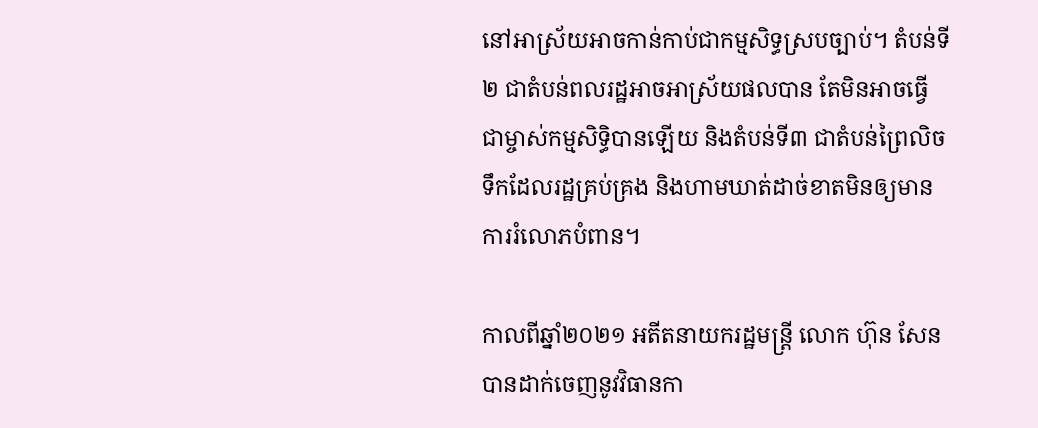នៅអាស្រ័យអាចកាន់កាប់ជាកម្មសិទ្ធស្របច្បាប់។ តំបន់ទី២ ជាតំបន់ពលរដ្ឋអាចអាស្រ័យផលបាន តែមិនអាចធ្វើជាម្ចាស់កម្មសិទ្ធិបានឡើយ និងតំបន់ទី៣ ជាតំបន់ព្រៃលិចទឹកដែលរដ្ឋគ្រប់គ្រង និងហាមឃាត់ដាច់ខាតមិនឲ្យមានការរំលោភបំពាន។

កាលពីឆ្នាំ២០២១ អតីតនាយករដ្ឋមន្ត្រី លោក ហ៊ុន សែន បានដាក់ចេញនូវវិធានកា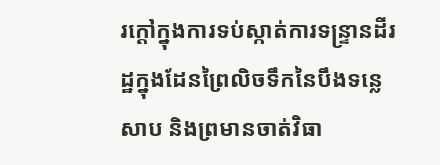រក្តៅក្នុងការទប់ស្កាត់ការទន្ទ្រានដីរដ្ឋក្នុងដែនព្រៃលិចទឹកនៃបឹងទន្លេសាប និងព្រមានចាត់វិធា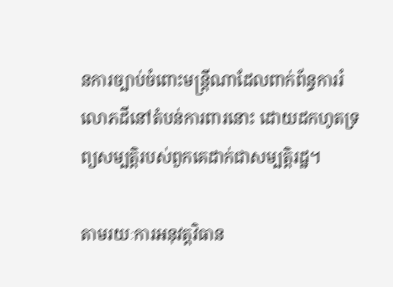នការច្បាប់ចំពោះមន្ត្រីណាដែលពាក់ព័ន្ធការរំលោភដីនៅតំបន់ការពារនោះ ដោយដកហូតទ្រព្យសម្បត្តិរបស់ពួកគេដាក់ជាសម្បត្តិរដ្ឋ។

តាមរយៈការអនុវត្តវិធាន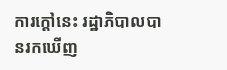ការក្តៅនេះ រដ្ឋាភិបាលបានរកឃើញ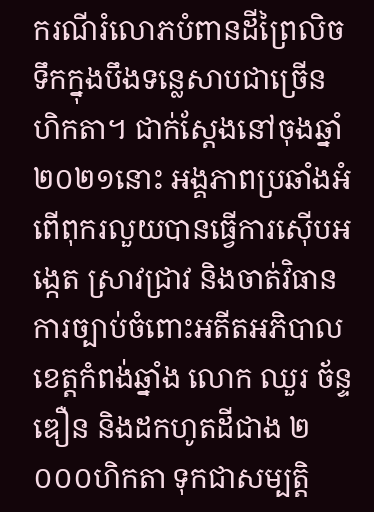ករណីរំលោភបំពានដីព្រៃលិចទឹកក្នុងបឹងទន្លេសាបជាច្រើនហិកតា។ ជាក់ស្តែងនៅចុងឆ្នាំ២០២១នោះ អង្គភាពប្រឆាំងអំពើពុករលួយបានធ្វើការស៊ើបអង្កេត ស្រាវជ្រាវ និងចាត់វិធានការច្បាប់ចំពោះអតីតអភិបាលខេត្តកំពង់ឆ្នាំង លោក ឈួរ ច័ន្ទឌឿន និងដកហូតដីជាង ២ ០០០ហិកតា ទុកជាសម្បត្តិ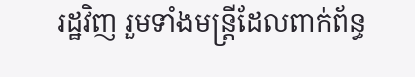រដ្ឋវិញ រួមទាំងមន្ត្រីដែលពាក់ព័ន្ធ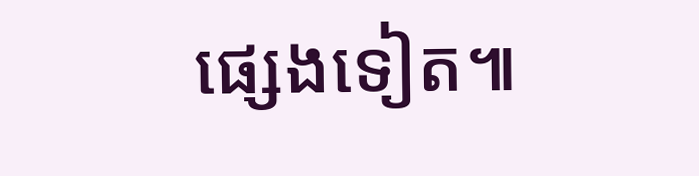ផ្សេងទៀត៕